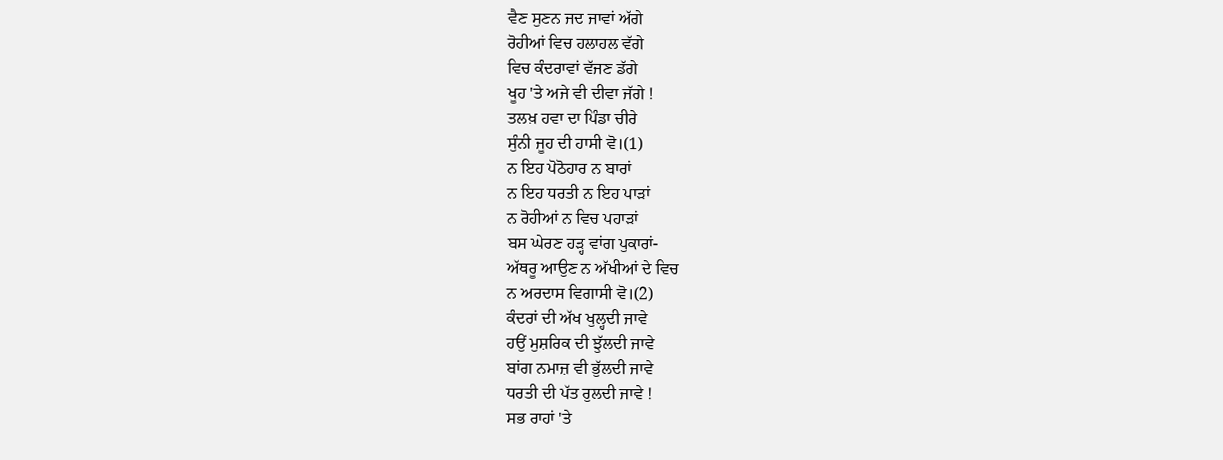ਵੈਣ ਸੁਣਨ ਜਦ ਜਾਵਾਂ ਅੱਗੇ
ਰੋਹੀਆਂ ਵਿਚ ਹਲਾਹਲ ਵੱਗੇ
ਵਿਚ ਕੰਦਰਾਵਾਂ ਵੱਜਣ ਡੱਗੇ
ਖੂਹ 'ਤੇ ਅਜੇ ਵੀ ਦੀਵਾ ਜੱਗੇ !
ਤਲਖ਼ ਹਵਾ ਦਾ ਪਿੰਡਾ ਚੀਰੇ
ਸੁੰਨੀ ਜੂਹ ਦੀ ਹਾਸੀ ਵੋ।(1)
ਨ ਇਹ ਪੋਠੋਹਾਰ ਨ ਬਾਰਾਂ
ਨ ਇਹ ਧਰਤੀ ਨ ਇਹ ਪਾੜਾਂ
ਨ ਰੋਹੀਆਂ ਨ ਵਿਚ ਪਹਾੜਾਂ
ਬਸ ਘੇਰਣ ਹੜ੍ਹ ਵਾਂਗ ਪੁਕਾਰਾਂ-
ਅੱਥਰੂ ਆਉਣ ਨ ਅੱਖੀਆਂ ਦੇ ਵਿਚ
ਨ ਅਰਦਾਸ ਵਿਗਾਸੀ ਵੋ।(2)
ਕੰਦਰਾਂ ਦੀ ਅੱਖ ਖੁਲ੍ਹਦੀ ਜਾਵੇ
ਹਉਂ ਮੁਸ਼ਰਿਕ ਦੀ ਝੁੱਲਦੀ ਜਾਵੇ
ਬਾਂਗ ਨਮਾਜ਼ ਵੀ ਭੁੱਲਦੀ ਜਾਵੇ
ਧਰਤੀ ਦੀ ਪੱਤ ਰੁਲਦੀ ਜਾਵੇ !
ਸਭ ਰਾਹਾਂ 'ਤੇ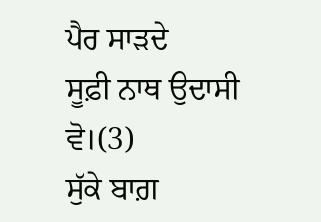ਪੈਰ ਸਾੜਦੇ
ਸੂਫ਼ੀ ਨਾਥ ਉਦਾਸੀ ਵੋ।(3)
ਸੁੱਕੇ ਬਾਗ਼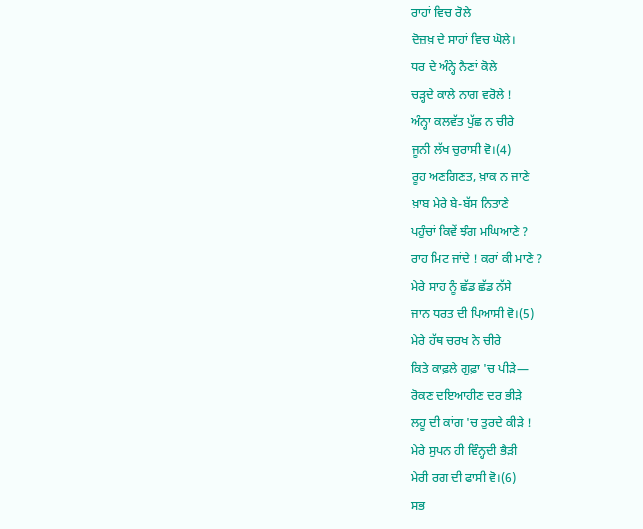ਰਾਹਾਂ ਵਿਚ ਰੋਲੇ
ਦੋਜ਼ਖ਼ ਦੇ ਸਾਹਾਂ ਵਿਚ ਘੋਲੇ।
ਧਰ ਦੇ ਅੰਨ੍ਹੇ ਨੈਣਾਂ ਕੋਲੇ
ਚੜ੍ਹਦੇ ਕਾਲੇ ਨਾਗ ਵਰੋਲੇ !
ਅੰਨ੍ਹਾ ਕਲਵੱਤ ਪੁੱਛ ਨ ਚੀਰੇ
ਜੂਨੀ ਲੱਖ ਚੁਰਾਸੀ ਵੋ।(4)
ਰੂਹ ਅਣਗਿਣਤ, ਖ਼ਾਕ ਨ ਜਾਣੇ
ਖ਼ਾਬ ਮੇਰੇ ਬੇ-ਬੱਸ ਨਿਤਾਣੇ
ਪਹੁੰਚਾਂ ਕਿਵੇਂ ਝੰਗ ਮਘਿਆਣੇ ?
ਰਾਹ ਮਿਟ ਜਾਂਦੇ ! ਕਰਾਂ ਕੀ ਮਾਣੇ ?
ਮੇਰੇ ਸਾਹ ਨੂੰ ਛੱਡ ਛੱਡ ਨੱਸੇ
ਜਾਨ ਧਰਤ ਦੀ ਪਿਆਸੀ ਵੋ।(5)
ਮੇਰੇ ਹੱਥ ਚਰਖ ਨੇ ਚੀਰੇ
ਕਿਤੇ ਕਾਫ਼ਲੇ ਗੁਫ਼ਾ 'ਚ ਪੀੜੇ—
ਰੋਕਣ ਦਇਆਹੀਣ ਦਰ ਭੀੜੇ
ਲਹੂ ਦੀ ਕਾਂਗ 'ਚ ਤੁਰਦੇ ਕੀੜੇ !
ਮੇਰੇ ਸੁਪਨ ਹੀ ਵਿੰਨ੍ਹਦੀ ਭੈੜੀ
ਮੇਰੀ ਰਗ ਦੀ ਫਾਸੀ ਵੋ।(6)
ਸਭ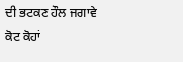ਦੀ ਭਟਕਣ ਹੌਲ ਜਗਾਵੇ
ਕੋਟ ਕੋਹਾਂ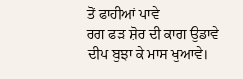ਤੋਂ ਫਾਹੀਆਂ ਪਾਵੇ
ਰਗ ਫੜ ਸ਼ੋਰ ਦੀ ਕਾਗ ਉਡਾਵੇ
ਦੀਪ ਬੁਝਾ ਕੇ ਮਾਸ ਖੁਆਵੇ।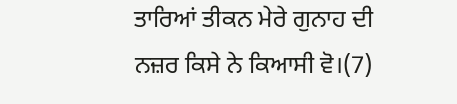ਤਾਰਿਆਂ ਤੀਕਨ ਮੇਰੇ ਗੁਨਾਹ ਦੀ
ਨਜ਼ਰ ਕਿਸੇ ਨੇ ਕਿਆਸੀ ਵੋ।(7)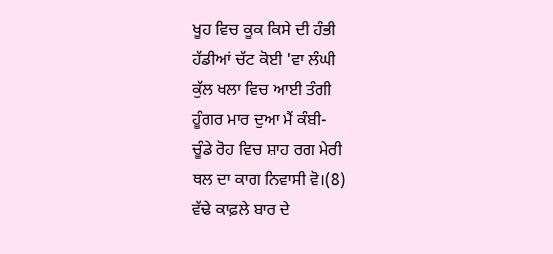ਖੂਹ ਵਿਚ ਕੂਕ ਕਿਸੇ ਦੀ ਹੰਭੀ
ਹੱਡੀਆਂ ਚੱਟ ਕੋਈ 'ਵਾ ਲੰਘੀ
ਕੁੱਲ ਖਲਾ ਵਿਚ ਆਈ ਤੰਗੀ
ਹੂੰਗਰ ਮਾਰ ਦੁਆ ਮੈਂ ਕੰਬੀ-
ਚੂੰਡੇ ਰੋਹ ਵਿਚ ਸ਼ਾਹ ਰਗ ਮੇਰੀ
ਥਲ ਦਾ ਕਾਗ ਨਿਵਾਸੀ ਵੋ।(8)
ਵੱਢੇ ਕਾਫ਼ਲੇ ਬਾਰ ਦੇ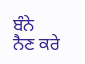ਬੰਨੇ
ਨੈਣ ਕਰੇ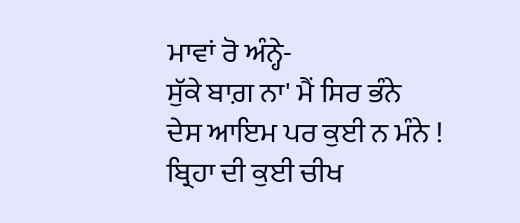ਮਾਵਾਂ ਰੋ ਅੰਨ੍ਹੇ-
ਸੁੱਕੇ ਬਾਗ਼ ਨਾ' ਮੈਂ ਸਿਰ ਭੰਨੇ
ਦੇਸ ਆਇਮ ਪਰ ਕੁਈ ਨ ਮੰਨੇ !
ਬ੍ਰਿਹਾ ਦੀ ਕੁਈ ਚੀਖ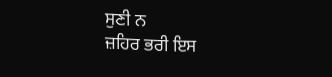ਸੁਣੀ ਨ
ਜ਼ਹਿਰ ਭਰੀ ਇਸ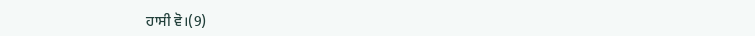ਹਾਸੀ ਵੋ।(9)